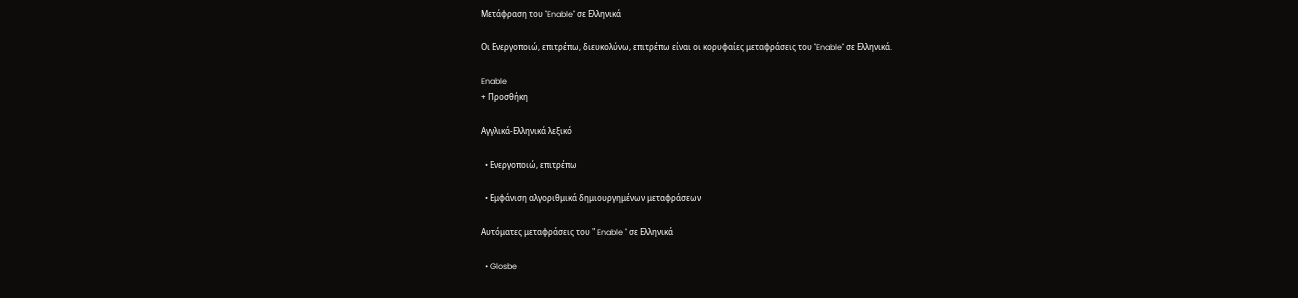Μετάφραση του "Enable" σε Ελληνικά

Οι Ενεργοποιώ, επιτρέπω, διευκολύνω, επιτρέπω είναι οι κορυφαίες μεταφράσεις του "Enable" σε Ελληνικά.

Enable
+ Προσθήκη

Αγγλικά-Ελληνικά λεξικό

  • Ενεργοποιώ, επιτρέπω

  • Εμφάνιση αλγοριθμικά δημιουργημένων μεταφράσεων

Αυτόματες μεταφράσεις του " Enable " σε Ελληνικά

  • Glosbe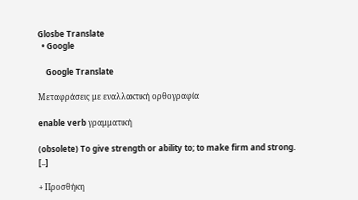Glosbe Translate
  • Google

    Google Translate

Μεταφράσεις με εναλλακτική ορθογραφία

enable verb γραμματική

(obsolete) To give strength or ability to; to make firm and strong. [..]

+ Προσθήκη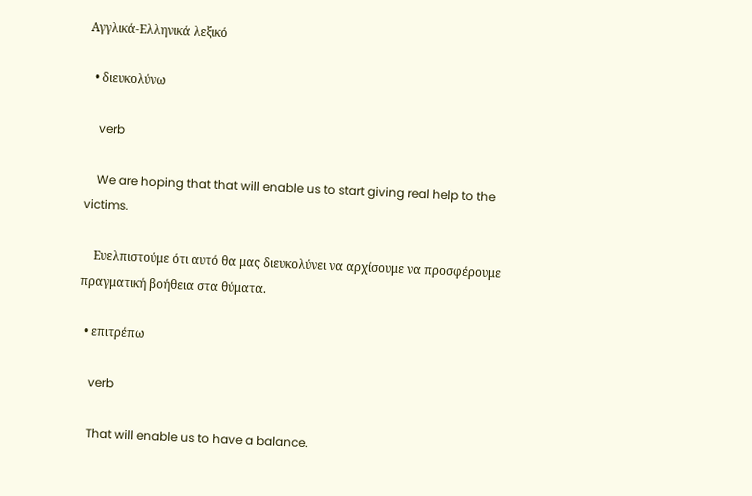Αγγλικά-Ελληνικά λεξικό

  • διευκολύνω

    verb

    We are hoping that that will enable us to start giving real help to the victims.

    Ευελπιστούμε ότι αυτό θα μας διευκολύνει να αρχίσουμε να προσφέρουμε πραγματική βοήθεια στα θύματα.

  • επιτρέπω

    verb

    That will enable us to have a balance.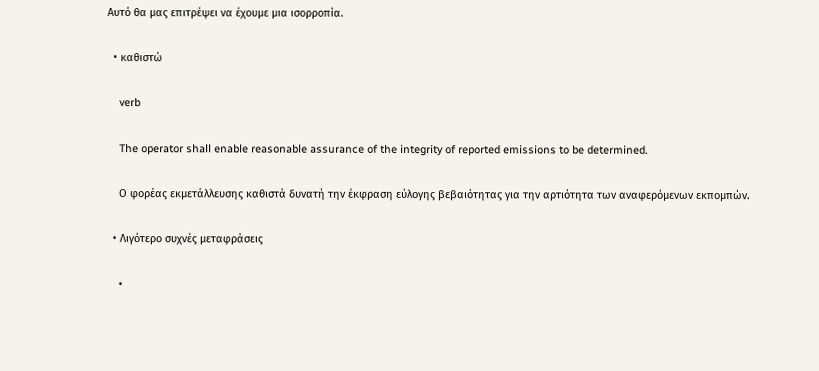Αυτό θα μας επιτρέψει να έχουμε μια ισορροπία.

  • καθιστώ

    verb

    The operator shall enable reasonable assurance of the integrity of reported emissions to be determined.

    Ο φορέας εκμετάλλευσης καθιστά δυνατή την έκφραση εύλογης βεβαιότητας για την αρτιότητα των αναφερόμενων εκπομπών.

  • Λιγότερο συχνές μεταφράσεις

    •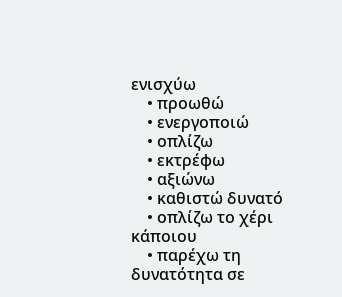ενισχύω
    • προωθώ
    • ενεργοποιώ
    • οπλίζω
    • εκτρέφω
    • αξιώνω
    • καθιστώ δυνατό
    • οπλίζω το χέρι κάποιου
    • παρέχω τη δυνατότητα σε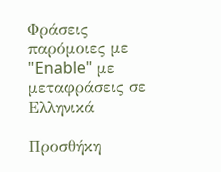Φράσεις παρόμοιες με "Enable" με μεταφράσεις σε Ελληνικά

Προσθήκη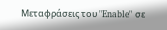Μεταφράσεις του "Enable" σε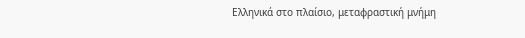Ελληνικά στο πλαίσιο, μεταφραστική μνήμη